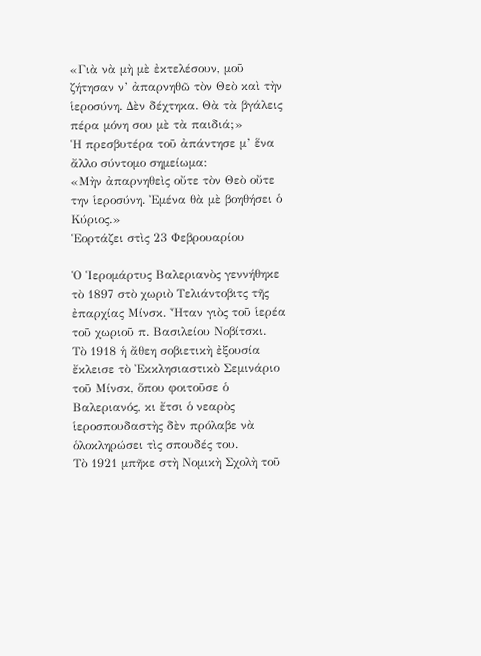«Γιὰ νὰ μὴ μὲ ἐκτελέσουν, μοῦ ζήτησαν ν’ ἀπαρνηθῶ τὸν Θεὸ καὶ τὴν ἱεροσύνη. Δὲν δέχτηκα. Θὰ τὰ βγάλεις πέρα μόνη σου μὲ τὰ παιδιά;»
Ἡ πρεσβυτέρα τοῦ ἀπάντησε μ’ ἕνα ἄλλο σύντομο σημείωμα:
«Μὴν ἀπαρνηθεὶς οὔτε τὸν Θεὸ οὔτε την ἱεροσύνη. Ἐμένα θὰ μὲ βοηθήσει ὁ Κύριος.»
Ἑορτάζει στὶς 23 Φεβρουαρίου

Ὁ Ἱερομάρτυς Βαλεριανὸς γεννήθηκε τὸ 1897 στὸ χωριὸ Τελιάντοβιτς τῆς ἐπαρχίας Μίνσκ. Ἦταν γιὸς τοῦ ἱερέα τοῦ χωριοῦ π. Βασιλείου Νοβίτσκι.
Τὸ 1918 ἡ ἄθεη σοβιετικὴ ἐξουσία ἔκλεισε τὸ Ἐκκλησιαστικὸ Σεμινάριο τοῦ Μίνσκ, ὅπου φοιτοῦσε ὁ Βαλεριανός, κι ἔτσι ὁ νεαρὸς ἱεροσπουδαστὴς δὲν πρόλαβε νὰ ὁλοκληρώσει τὶς σπουδές του.
Τὸ 1921 μπῆκε στὴ Νομικὴ Σχολὴ τοῦ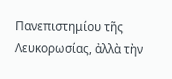Πανεπιστημίου τῆς Λευκορωσίας, ἀλλὰ τὴν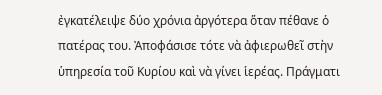ἐγκατέλειψε δύο χρόνια ἀργότερα ὅταν πέθανε ὁ πατέρας του. Ἀποφάσισε τότε νὰ ἀφιερωθεῖ στὴν ὑπηρεσία τοῦ Κυρίου καὶ νὰ γίνει ἱερέας. Πράγματι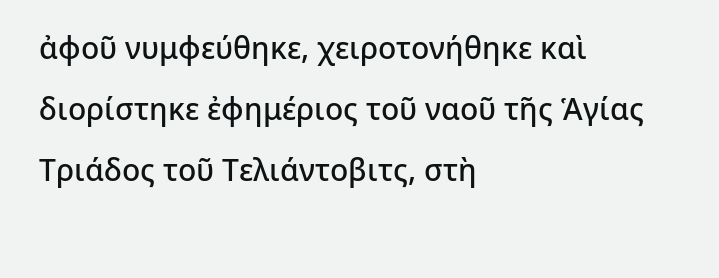ἀφοῦ νυμφεύθηκε, χειροτονήθηκε καὶ διορίστηκε ἐφημέριος τοῦ ναοῦ τῆς Ἁγίας Τριάδος τοῦ Τελιάντοβιτς, στὴ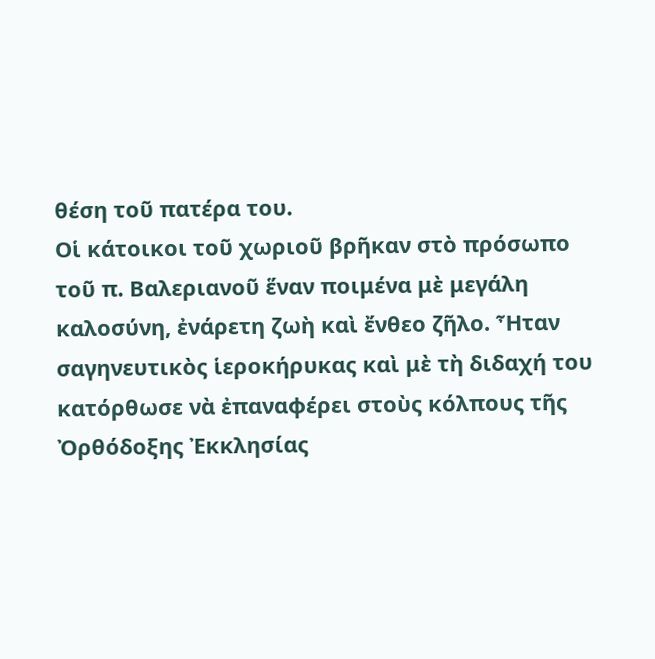θέση τοῦ πατέρα του.
Οἱ κάτοικοι τοῦ χωριοῦ βρῆκαν στὸ πρόσωπο τοῦ π. Βαλεριανοῦ ἕναν ποιμένα μὲ μεγάλη καλοσύνη, ἐνάρετη ζωὴ καὶ ἔνθεο ζῆλο. Ἦταν σαγηνευτικὸς ἱεροκήρυκας καὶ μὲ τὴ διδαχή του κατόρθωσε νὰ ἐπαναφέρει στοὺς κόλπους τῆς Ὀρθόδοξης Ἐκκλησίας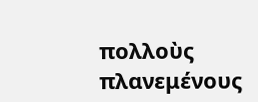πολλοὺς πλανεμένους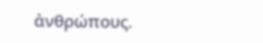ἀνθρώπους.